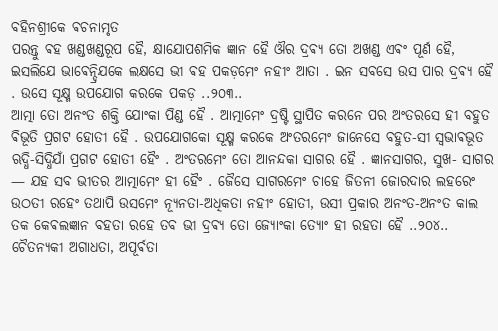ବହିନଶ୍ରୀକେ ଵଚନାମୃତ
ପରନ୍ତୁ ଵହ ଖଣ୍ଡଖଣ୍ଡରୂପ ହୈ, କ୍ଷାଯୋପଶମିକ ଜ୍ଞାନ ହୈ ଔର ଦ୍ରଵ୍ଯ ତୋ ଅଖଣ୍ଡ ଏଵଂ ପୂର୍ଣ ହୈ, ଇସଲିଯେ ଭାଵେନ୍ଦ୍ରିଯକେ ଲକ୍ଷସେ ଭୀ ଵହ ପକଡ଼ମେଂ ନହୀଂ ଆତା . ଇନ ସବସେ ଉସ ପାର ଦ୍ରଵ୍ଯ ହୈ . ଉସେ ସୂକ୍ଷ୍ମ ଉପଯୋଗ କରକେ ପକଡ଼ ..୨୦୩..
ଆତ୍ମା ତୋ ଅନଂତ ଶକ୍ତି ଯୋଂକା ପିଣ୍ଡ ହୈ . ଆତ୍ମାମେଂ ଦ୍ରଷ୍ଟି ସ୍ଥାପିତ କରନେ ପର ଅଂତରସେ ହୀ ବହୁତ ଵିଭୂତି ପ୍ରଗଟ ହୋତୀ ହୈ . ଉପଯୋଗକୋ ସୂକ୍ଷ୍ମ କରକେ ଅଂତରମେଂ ଜାନେସେ ବହୁତ-ସୀ ସ୍ଵଭାଵଭୂତ ଋଦ୍ଧି-ସିଦ୍ଧିଯାଁ ପ୍ରଗଟ ହୋତୀ ହୈଂ . ଅଂତରମେଂ ତୋ ଆନନ୍ଦକା ସାଗର ହୈ . ଜ୍ଞାନସାଗର, ସୁଖ- ସାଗର — ଯହ ସବ ଭୀତର ଆତ୍ମାମେଂ ହୀ ହୈଂ . ଜୈସେ ସାଗରମେଂ ଚାହେ ଜିତନୀ ଜୋରଦାର ଲହରେଂ ଉଠତୀ ରହେଂ ତଥାପି ଉସମେଂ ନ୍ଯୂନତା-ଅଧିକତା ନହୀଂ ହୋତୀ, ଉସୀ ପ୍ରକାର ଅନଂତ-ଅନଂତ କାଲ ତକ କେଵଲଜ୍ଞାନ ବହତା ରହେ ତବ ଭୀ ଦ୍ରଵ୍ଯ ତୋ ଜ୍ଯୋଂକା ତ୍ଯୋଂ ହୀ ରହତା ହୈ ..୨୦୪..
ଚୈତନ୍ଯକୀ ଅଗାଧତା, ଅପୂର୍ଵତା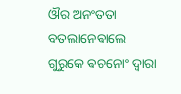ଔର ଅନଂତତା ବତଲାନେଵାଲେ ଗୁରୁକେ ଵଚନୋଂ ଦ୍ଵାରା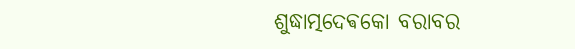ଶୁଦ୍ଧାତ୍ମଦେଵକୋ ବରାବର